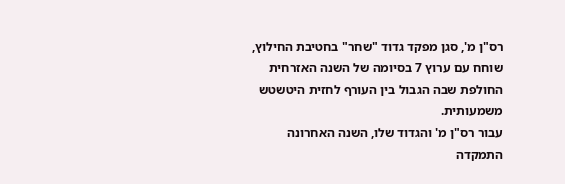רס"ן מ', סגן מפקד גדוד "שחר" בחטיבת החילוץ, שוחח עם ערוץ 7 בסיומה של השנה האזרחית החולפת שבה הגבול בין העורף לחזית היטשטש משמעותית.
עבור רס"ן מ' והגדוד שלו, השנה האחרונה התמקדה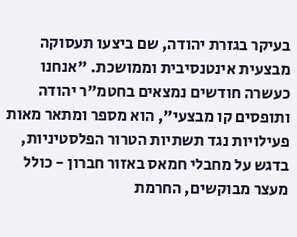בעיקר בגזרת יהודה, שם ביצעו תעסוקה מבצעית אינטנסיבית וממושכת. "אנחנו כעשרה חודשים נמצאים בחטמ"ר יהודה ותופסים קו מבצעי", הוא מספר ומתאר מאות פעילויות נגד תשתיות הטרור הפלסטיניות, בדגש על מחבלי חמאס באזור חברון - כולל מעצר מבוקשים, החרמת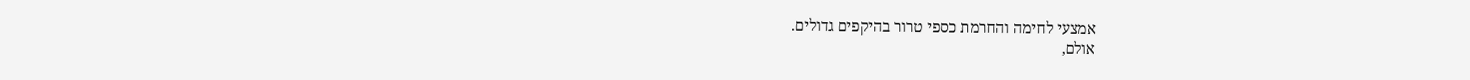אמצעי לחימה והחרמת כספי טרור בהיקפים גדולים.
אולם,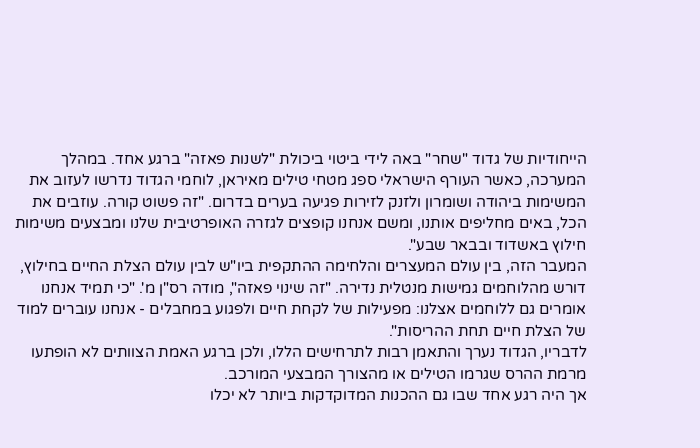הייחודיות של גדוד "שחר" באה לידי ביטוי ביכולת "לשנות פאזה" ברגע אחד. במהלך המערכה, כאשר העורף הישראלי ספג מטחי טילים מאיראן, לוחמי הגדוד נדרשו לעזוב את המשימות ביהודה ושומרון ולזנק לזירות פגיעה בערים בדרום. "זה פשוט קורה. עוזבים את הכל, באים מחליפים אותנו, ומשם אנחנו קופצים לגזרה האופרטיבית שלנו ומבצעים משימות חילוץ באשדוד ובבאר שבע".
המעבר הזה, בין עולם המעצרים והלחימה ההתקפית ביו"ש לבין עולם הצלת החיים בחילוץ, דורש מהלוחמים גמישות מנטלית נדירה. "זה שינוי פאזה", מודה רס"ן מ'. "כי תמיד אנחנו אומרים גם ללוחמים אצלנו: מפעילות של לקחת חיים ולפגוע במחבלים - אנחנו עוברים למוד של הצלת חיים תחת ההריסות".
לדבריו, הגדוד נערך והתאמן רבות לתרחישים הללו, ולכן ברגע האמת הצוותים לא הופתעו מרמת ההרס שגרמו הטילים או מהצורך המבצעי המורכב.
אך היה רגע אחד שבו גם ההכנות המדוקדקות ביותר לא יכלו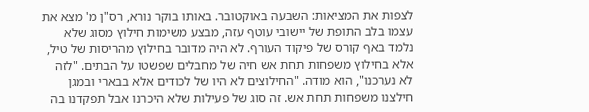לצפות את המציאות: השבעה באוקטובר. באותו בוקר נורא, רס"ן מ' מצא את עצמו בלב התופת של יישובי עוטף עזה, מבצע משימות חילוץ מסוג שלא נלמד באף קורס של פיקוד העורף. לא היה מדובר בחילוץ מהריסות של טיל, אלא בחילוץ משפחות תחת אש חיה של מחבלים שפשטו על הבתים. "לזה לא נערכנו", הוא מודה. "החילוצים לא היו של לכודים אלא בבארי ובמגן חילצנו משפחות תחת אש. זה סוג של פעילות שלא היכרנו אבל תפקדנו בה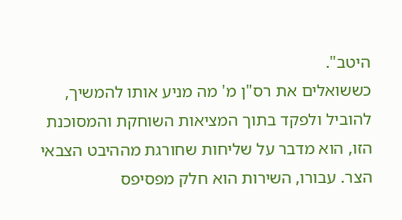היטב".
כששואלים את רס"ן מ' מה מניע אותו להמשיך, להוביל ולפקד בתוך המציאות השוחקת והמסוכנת הזו, הוא מדבר על שליחות שחורגת מההיבט הצבאי הצר. עבורו, השירות הוא חלק מפסיפס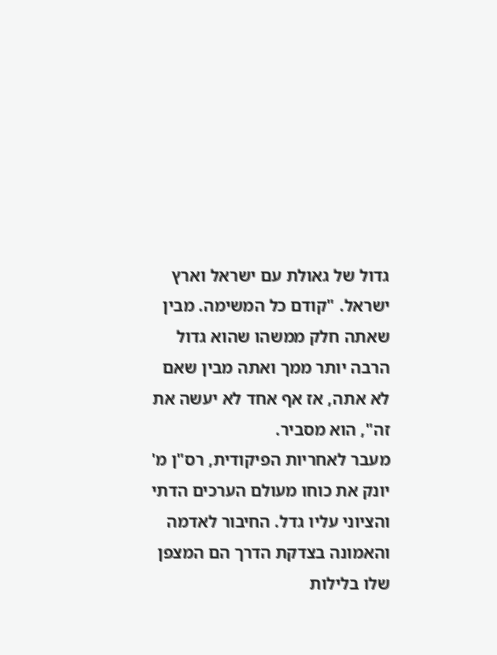גדול של גאולת עם ישראל וארץ ישראל. "קודם כל המשימה. מבין שאתה חלק ממשהו שהוא גדול הרבה יותר ממך ואתה מבין שאם לא אתה, אז אף אחד לא יעשה את זה", הוא מסביר.
מעבר לאחריות הפיקודית, רס"ן מ' יונק את כוחו מעולם הערכים הדתי והציוני עליו גדל. החיבור לאדמה והאמונה בצדקת הדרך הם המצפן שלו בלילות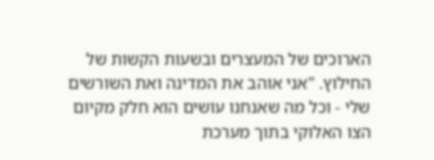הארוכים של המעצרים ובשעות הקשות של החילוץ. "אני אוהב את המדינה ואת השורשים שלי - וכל מה שאנחנו עושים הוא חלק מקיום הצו האלוקי בתוך מערכת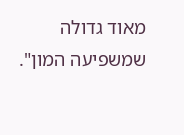מאוד גדולה שמשפיעה המון".